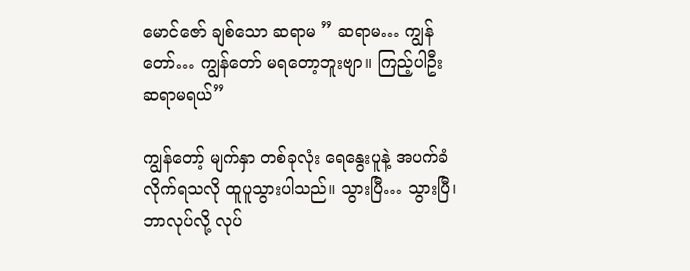မောင်ဇော် ချစ်သော ဆရာမ ” ဆရာမ… ကျွန်တော်… ကျွန်တော် မရတော့ဘူးဗျာ။ ကြည့်ပါဦး ဆရာမရယ်”

ကျွန်တော့် မျက်နှာ တစ်ခုလုံး ရေနွေးပူနဲ့ အပက်ခံလိုက်ရသလို ထူပူသွားပါသည်။ သွားပြီ… သွားပြီ၊ ဘာလုပ်လို့ လုပ်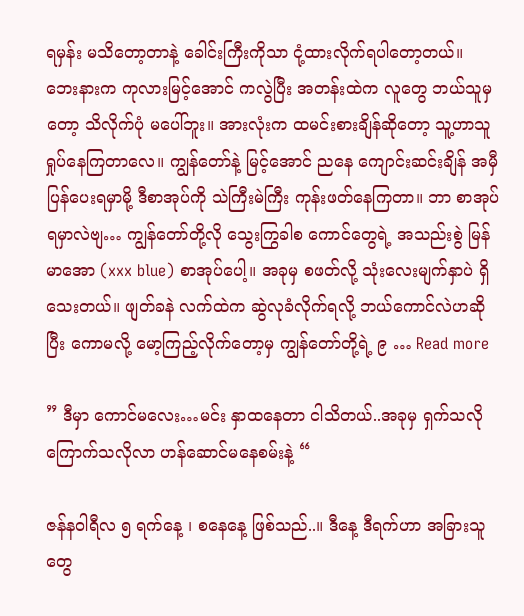ရမှန်း မသိတော့တာနဲ့ ခေါင်းကြီးကိုသာ ငုံ့ထားလိုက်ရပါတော့တယ်။ ဘေးနားက ကုလားမြင့်အောင် ကလွဲပြီး အတန်းထဲက လူတွေ ဘယ်သူမှတော့ သိလိုက်ပုံ မပေါ်ဘူး။ အားလုံးက ထမင်းစားချိန်ဆိုတော့ သူ့ဟာသူ ရှုပ်နေကြတာလေ။ ကျွန်တော်နဲ့ မြင့်အောင် ညနေ ကျောင်းဆင်းချိန် အမှီပြန်ပေးရမှာမို့ ဒီစာအုပ်ကို သဲကြီးမဲကြီး ကုန်းဖတ်နေကြတာ။ ဘာ စာအုပ်ရမှာလဲဗျ… ကျွန်တော်တို့လို သွေးကြွခါစ ကောင်တွေရဲ့ အသည်းစွဲ မြန်မာအော (xxx blue) စာအုပ်ပေါ့။ အခုမှ စဖတ်လို့ သုံးလေးမျက်နှာပဲ ရှိသေးတယ်။ ဖျတ်ခနဲ လက်ထဲက ဆွဲလုခံလိုက်ရလို့ ဘယ်ကောင်လဲဟဆိုပြီး ကောမလို့ မော့ကြည့်လိုက်တော့မှ ကျွန်တော်တို့ရဲ့ ၉ … Read more

” ဒီမှာ ကောင်မလေး…မင်း နှာထနေတာ ငါသိတယ်..အခုမှ ရှက်သလို ကြောက်သလိုလာ ဟန်ဆောင်မနေစမ်းနဲ့ “

ဇန်နဝါရီလ ၅ ရက်နေ့ ၊ စနေနေ့ ဖြစ်သည်..။ ဒီနေ့ ဒီရက်ဟာ အခြားသူတွေ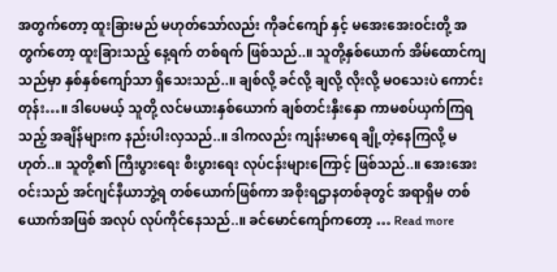အတွက်တော့ ထူးခြားမည် မဟုတ်သော်လည်း ကိုခင်ကျော် နှင့် မအေးအေးဝင်းတို့ အတွက်တော့ ထူးခြားသည့် နေ့ရက် တစ်ရက် ဖြစ်သည်..။ သူတို့နှစ်ယောက် အိမ်ထောင်ကျသည်မှာ နှစ်နှစ်ကျော်သာ ရှိသေးသည်..။ ချစ်လို့ ခင်လို့ ချလို့ လိုးလို့ မဝသေးပဲ ကောင်းတုန်း…။ ဒါပေမယ့် သူတို့ လင်မယားနှစ်ယောက် ချစ်တင်းနှီးနှော ကာမစပ်ယှက်ကြရသည့် အချိန်များက နည်းပါးလှသည်..။ ဒါကလည်း ကျန်းမာရေ ချို့တဲ့နေကြလို့ မဟုတ်..။ သူတို့၏ ကြီးပွားရေး စီးပွားရေး လုပ်ငန်းများကြောင့် ဖြစ်သည်..။ အေးအေးဝင်းသည် အင်ဂျင်နီယာဘွဲ့ရ တစ်ယောက်ဖြစ်ကာ အစိုးရဌာနတစ်ခုတွင် အရာရှိမ တစ်ယောက်အဖြစ် အလုပ် လုပ်ကိုင်နေသည်..။ ခင်မောင်ကျော်ကတော့ … Read more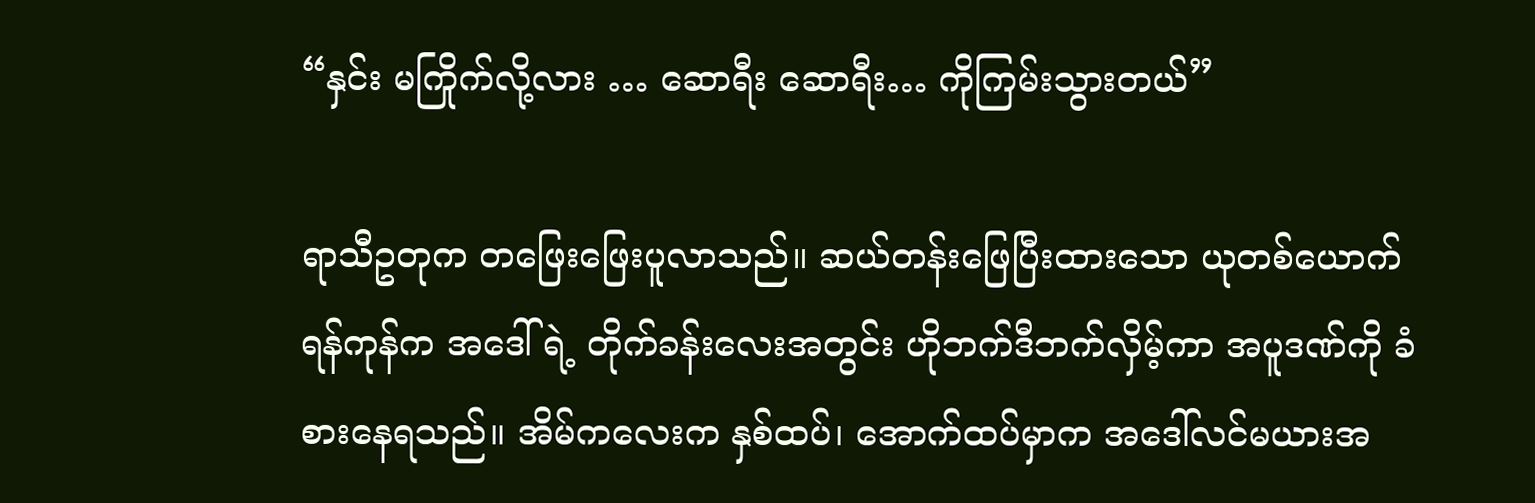“နှင်း မကြိုက်လို့လား … ဆောရီး ဆောရီး… ကိုကြမ်းသွားတယ်”

ရာသီဥတုက တဖြေးဖြေးပူလာသည်။ ဆယ်တန်းဖြေပြီးထားသော ယုတစ်ယောက် ရန်ကုန်က အဒေါ်ရဲ့ တိုက်ခန်းလေးအတွင်း ဟိုဘက်ဒီဘက်လှိမ့်ကာ အပူဒဏ်ကို ခံစားနေရသည်။ အိမ်ကလေးက နှစ်ထပ်၊ အောက်ထပ်မှာက အဒေါ်လင်မယားအ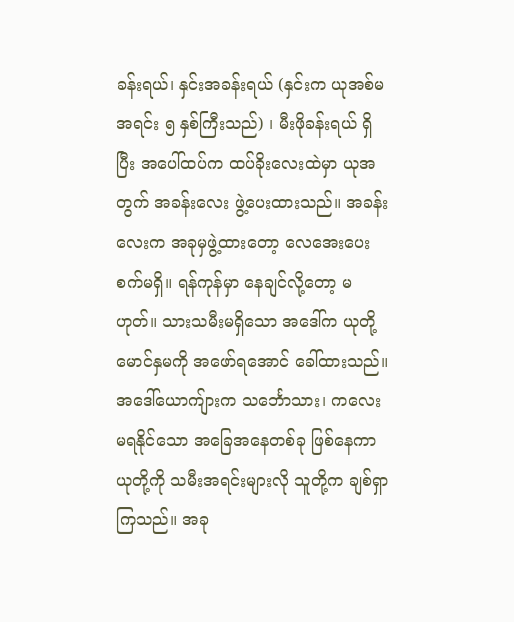ခန်းရယ်၊ နှင်းအခန်းရယ် (နှင်းက ယုအစ်မအရင်း ၅ နှစ်ကြီးသည်) ၊ မီးဖိုခန်းရယ် ရှိပြီး အပေါ်ထပ်က ထပ်ခိုးလေးထဲမှာ ယုအတွက် အခန်းလေး ဖွဲ့ပေးထားသည်။ အခန်းလေးက အခုမှဖွဲ့ထားတော့ လေအေးပေးစက်မရှိ။ ရန်ကုန်မှာ နေချင်လို့တော့ မဟုတ်။ သားသမီးမရှိသော အဒေါ်က ယုတို့မောင်နှမကို အဖော်ရအောင် ခေါ်ထားသည်။ အဒေါ်ယောကျ်ားက သင်္ဘောသား၊ ကလေးမရနိုင်သော အခြေအနေတစ်ခု ဖြစ်နေကာ ယုတို့ကို သမီးအရင်းများလို သူတို့က ချစ်ရှာကြသည်။ အခု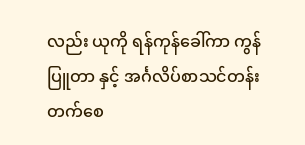လည်း ယုကို ရန်ကုန်ခေါ်ကာ ကွန်ပြူတာ နှင့် အင်္ဂလိပ်စာသင်တန်း တက်စေ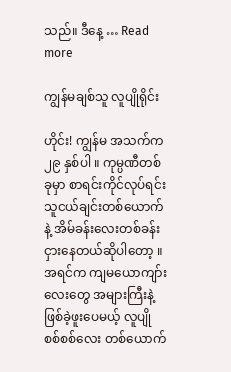သည်။ ဒီနေ့ … Read more

ကျွန်မချစ်သူ လူပျိုရိုင်း

ဟိုင်း! ကျွန်မ အသက်က ၂၉ နှစ်ပါ ။ ကုမ္ပဏီတစ်ခုမှာ စာရင်းကိုင်လုပ်ရင်း သူငယ်ချင်းတစ်ယောက်နဲ့ အိမ်ခန်းလေးတစ်ခန်း ငှားနေတယ်ဆိုပါတော့ ။ အရင်က ကျမယောကျာ်းလေးတွေ အများကြီးနဲ့ ဖြစ်ခဲ့ဖူးပေမယ့် လူပျိုစစ်စစ်လေး တစ်ယောက်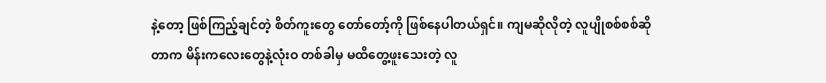နဲ့တော့ ဖြစ်ကြည့်ချင်တဲ့ စိတ်ကူးတွေ တော်တော့်ကို ဖြစ်နေပါတယ်ရှင်။ ကျမဆိုလိုတဲ့ လူပျိုစစ်စစ်ဆိုတာက မိန်းကလေးတွေနဲ့လုံးဝ တစ်ခါမှ မထိတွေ့ဖူးသေးတဲ့ လူ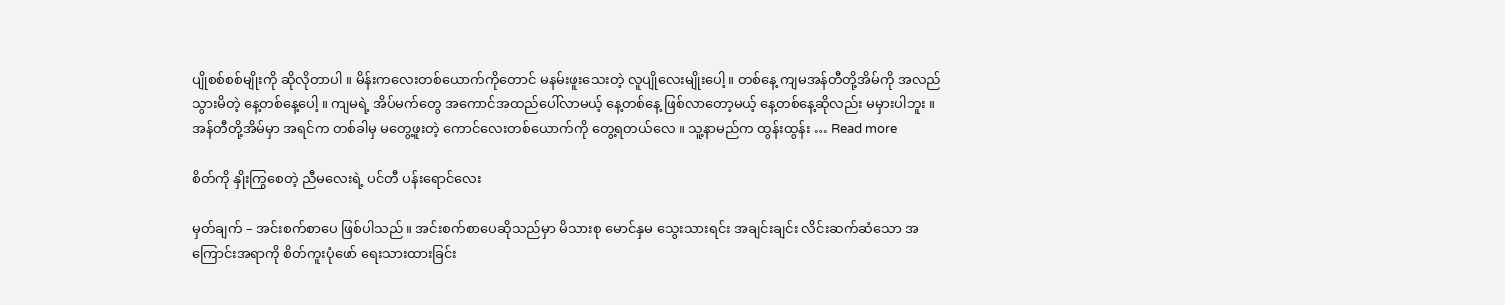ပျိုစစ်စစ်မျိုးကို ဆိုလိုတာပါ ။ မိန်းကလေးတစ်ယောက်ကိုတောင် မနမ်းဖူးသေးတဲ့ လူပျိုလေးမျိုးပေါ့။ တစ်နေ့ ကျမအန်တီတို့အိမ်ကို အလည်သွားမိတဲ့ နေ့တစ်နေ့ပေါ့ ။ ကျမရဲ့ အိပ်မက်တွေ အကောင်အထည်ပေါ်လာမယ့် နေ့တစ်နေ့ ဖြစ်လာတော့မယ့် နေ့တစ်နေ့ဆိုလည်း မမှားပါဘူး ။ အန်တီတို့အိမ်မှာ အရင်က တစ်ခါမှ မတွေ့ဖူးတဲ့ ကောင်လေးတစ်ယောက်ကို တွေ့ရတယ်လေ ။ သူ့နာမည်က ထွန်းထွန်း … Read more

စိတ်ကို နှိုးကြွစေတဲ့ ညီမလေးရဲ့ ပင်တီ ပန်းရောင်လေး

မှတ်ချက် – အင်းစက်စာပေ ဖြစ်ပါသည်။ အင်းစက်စာပေဆိုသည်မှာ မိသားစု မောင်နှမ သွေးသားရင်း အချင်းချင်း လိင်းဆက်ဆံသော အကြောင်းအရာကို စိတ်ကူးပုံဖော် ရေးသားထားခြင်း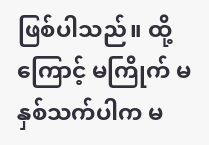ဖြစ်ပါသည်။ ထို့ကြောင့် မကြိုက် မနှစ်သက်ပါက မ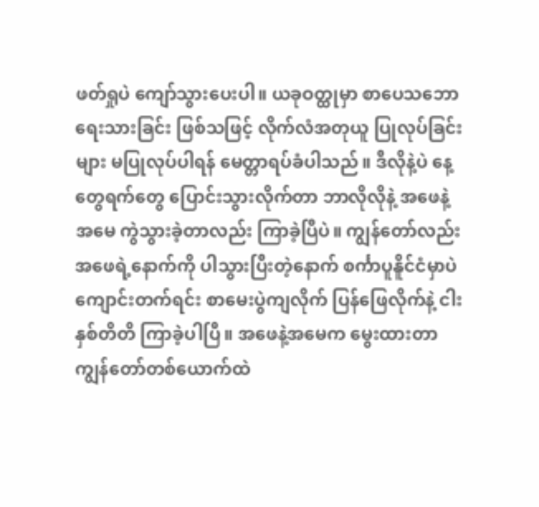ဖတ်ရှုပဲ ကျော်သွားပေးပါ။ ယခုဝတ္ထုမှာ စာပေသဘော ရေးသားခြင်း ဖြစ်သဖြင့် လိုက်လံအတုယူ ပြုလုပ်ခြင်းများ မပြုလုပ်ပါရန် မေတ္တာရပ်ခံပါသည်။ ဒီလိုနဲ့ပဲ နေ့တွေရက်တွေ ပြောင်းသွားလိုက်တာ ဘာလိုလိုနဲ့ အဖေနဲ့အမေ ကွဲသွားခဲ့တာလည်း ကြာခဲ့ပြီပဲ။ ကျွန်တော်လည်း အဖေရဲ့နောက်ကို ပါသွားပြီးတဲ့နောက် စင်္ကာပူနိူင်ငံမှာပဲ ကျောင်းတက်ရင်း စာမေးပွဲကျလိုက် ပြန်ဖြေလိုက်နဲ့ ငါးနှစ်တိတိ ကြာခဲ့ပါပြီ။ အဖေနဲ့အမေက မွေးထားတာ ကျွန်တော်တစ်ယောက်ထဲ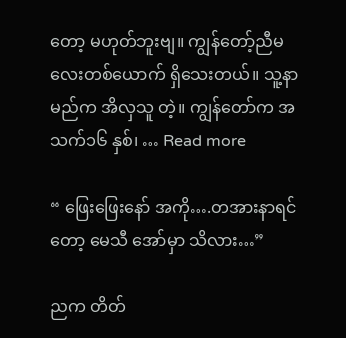တော့ မဟုတ်ဘူးဗျ။ ကျွန်တော့်ညီမလေးတစ်ယောက် ရှိသေးတယ်။ သူ့နာမည်က အိလှသူ တဲ့။ ကျွန်တော်က အသက်၁၆ နှစ်၊ … Read more

“ ဖြေးဖြေးနော် အကို….တအားနာရင်တော့ မေသီ အော်မှာ သိလား…”

ညက တိတ်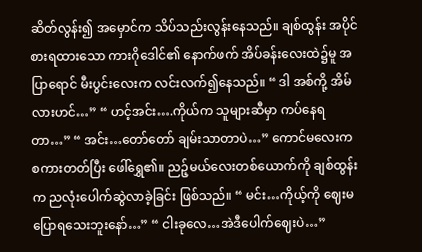ဆိတ်လွန်း၍ အမှောင်က သိပ်သည်းလွန်းနေသည်။ ချစ်ထွန်း အပိုင်စားရထားသော ကားဂိုဒေါင်၏ နောက်ဖက် အိပ်ခန်းလေးထဲ၌မူ အပြာရောင် မီးပွင်းလေးက လင်းလက်၍နေသည်။ “ ဒါ အစ်ကို့ အိမ်လားဟင်…” “ ဟင့်အင်း….ကိုယ်က သူများဆီမှာ ကပ်နေရတာ…” “ အင်း…တော်တော် ချမ်းသာတာပဲ…” ကောင်မလေးက စကားတတ်ပြီး ဖေါ်ရွှေ၏။ ညဉ့်မယ်လေးတစ်ယောက်ကို ချစ်ထွန်းက ညလုံးပေါက်ဆွဲလာခဲ့ခြင်း ဖြစ်သည်။ “ မင်း…ကိုယ့်ကို ဈေးမပြောရသေးဘူးနော်…” “ ငါးခုလေ…အဲဒီပေါက်ဈေးပဲ…”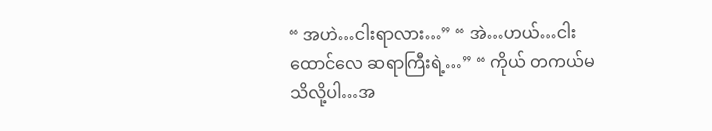“ အဟဲ…ငါးရာလား…” “ အဲ…ဟယ်…ငါးထောင်လေ ဆရာကြီးရဲ့…” “ ကိုယ် တကယ်မသိလို့ပါ…အ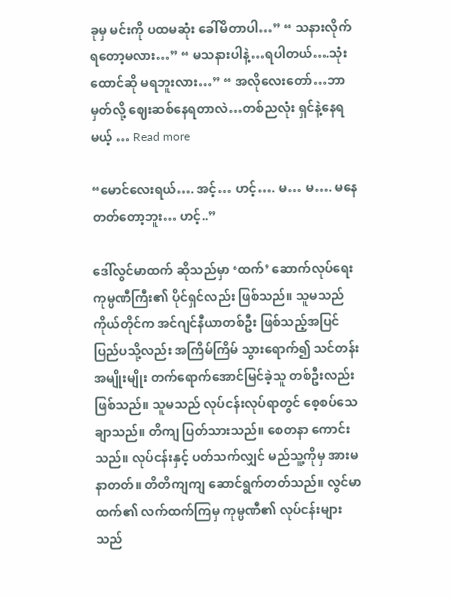ခုမှ မင်းကို ပထမဆုံး ခေါ်မိတာပါ…” “ သနားလိုက်ရတော့မလား…” “ မသနားပါနဲ့…ရပါတယ်….သုံးထောင်ဆို မရဘူးလား…” “ အလိုလေးတော်…ဘာမှတ်လို့ ဈေးဆစ်နေရတာလဲ…တစ်ညလုံး ရှင်နဲ့နေရမယ့် … Read more

“မောင်လေးရယ်…. အင့်… ဟင့်…. မ… မ…. မနေတတ်တော့ဘူး… ဟင့်..”

ဒေါ်လွင်မာထက် ဆိုသည်မှာ ‘ထက်’ ဆောက်လုပ်ရေး ကုမ္ပဏီကြီး၏ ပိုင်ရှင်လည်း ဖြစ်သည်။ သူမသည် ကိုယ်တိုင်က အင်ဂျင်နီယာတစ်ဦး ဖြစ်သည့်အပြင် ပြည်ပသို့လည်း အကြိမ်ကြိမ် သွားရောက်၍ သင်တန်းအမျိုးမျိုး တက်ရောက်အောင်မြင်ခဲ့သူ တစ်ဦးလည်း ဖြစ်သည်။ သူမသည် လုပ်ငန်းလုပ်ရာတွင် စေ့စပ်သေချာသည်။ တိကျ ပြတ်သားသည်။ စေတနာ ကောင်းသည်။ လုပ်ငန်းနှင့် ပတ်သက်လျှင် မည်သူ့ကိုမှ အားမနာတတ်။ တိတိကျကျ ဆောင်ရွက်တတ်သည်။ လွင်မာထက်၏ လက်ထက်ကြမှ ကုမ္ပဏီ၏ လုပ်ငန်းများသည်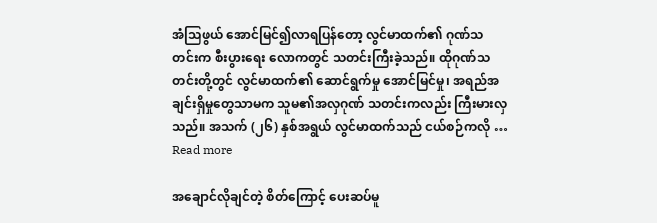အံသြဖွယ် အောင်မြင်၍လာရပြန်တော့ လွင်မာထက်၏ ဂုဏ်သတင်းက စီးပွားရေး လောကတွင် သတင်းကြီးခဲ့သည်။ ထိုဂုဏ်သတင်းတို့တွင် လွင်မာထက်၏ ဆောင်ရွက်မှု အောင်မြင်မှု၊ အရည်အချင်းရှိမှုတွေသာမက သူမ၏အလှဂုဏ် သတင်းကလည်း ကြီးမားလှသည်။ အသက် (၂၆) နှစ်အရွယ် လွင်မာထက်သည် ငယ်စဉ်ကလို … Read more

အချောင်လိုချင်တဲ့ စိတ်ကြောင့် ပေးဆပ်မူ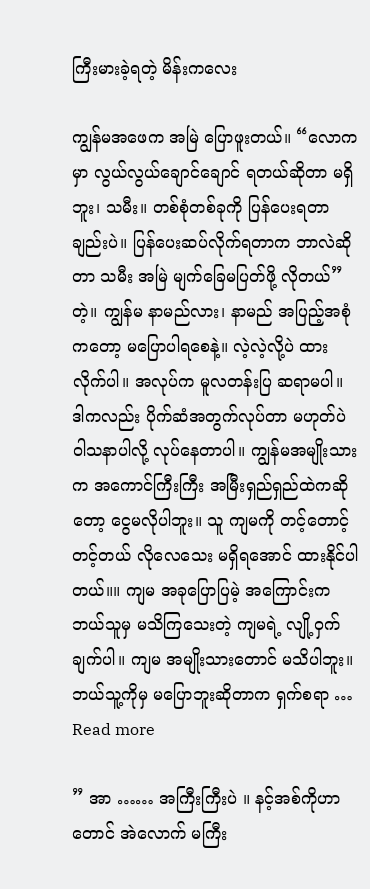ကြီးမားခဲ့ရတဲ့ မိန်းကလေး

ကျွန်မအဖေက အမြဲ ပြောဖူးတယ်။ “လောကမှာ လွယ်လွယ်ချောင်ချောင် ရတယ်ဆိုတာ မရှိဘူး၊ သမီး။ တစ်စုံတစ်ခုကို ပြန်ပေးရတာချည်းပဲ။ ပြန်ပေးဆပ်လိုက်ရတာက ဘာလဲဆိုတာ သမီး အမြဲ မျက်ခြေမပြတ်ဖို့ လိုတယ်” တဲ့။ ကျွန်မ နာမည်လား၊ နာမည် အပြည့်အစုံကတော့ မပြောပါရစေနဲ့။ လဲ့လဲ့လို့ပဲ ထားလိုက်ပါ။ အလုပ်က မူလတန်းပြ ဆရာမပါ။ ဒါကလည်း ပိုက်ဆံအတွက်လုပ်တာ မဟုတ်ပဲ ဝါသနာပါလို့ လုပ်နေတာပါ။ ကျွန်မအမျိုးသားက အကောင်ကြီးကြီး အမြီးရှည်ရှည်ထဲကဆိုတော့ ငွေမလိုပါဘူး။ သူ ကျမကို တင့်တောင့်တင့်တယ် လိုလေသေး မရှိရအောင် ထားနိုင်ပါတယ်။။ ကျမ အခုပြောပြမဲ့ အကြောင်းက ဘယ်သူမှ မသိကြသေးတဲ့ ကျမရဲ့ လျို့ဝှက်ချက်ပါ။ ကျမ အမျိုးသားတောင် မသိပါဘူး။ ဘယ်သူ့ကိုမှ မပြောဘူးဆိုတာက ရှက်စရာ … Read more

” အာ …… အကြီးကြီးပဲ ။ နင့်အစ်ကိုဟာတောင် အဲလောက် မကြီး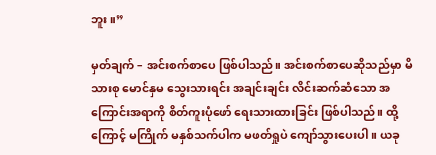ဘူး။”

မှတ်ချက် – အင်းစက်စာပေ ဖြစ်ပါသည်။ အင်းစက်စာပေဆိုသည်မှာ မိသားစု မောင်နှမ သွေးသားရင်း အချင်းချင်း လိင်းဆက်ဆံသော အကြောင်းအရာကို စိတ်ကူးပုံဖော် ရေးသားထားခြင်း ဖြစ်ပါသည်။ ထို့ကြောင့် မကြိုက် မနှစ်သက်ပါက မဖတ်ရှုပဲ ကျော်သွားပေးပါ။ ယခု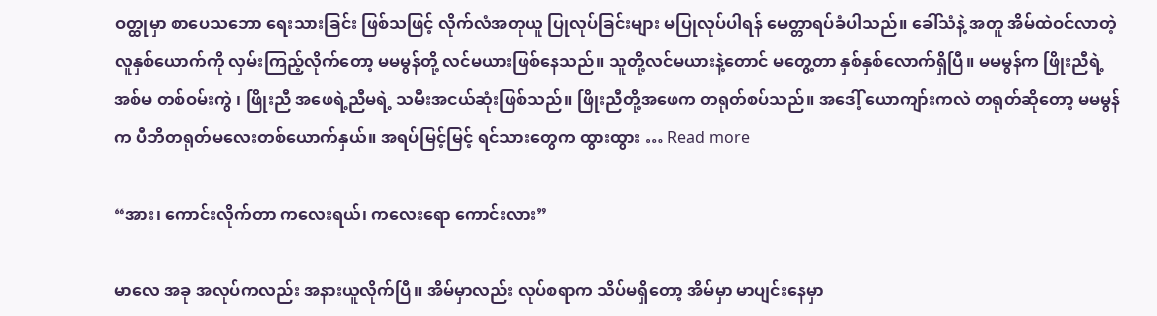ဝတ္ထုမှာ စာပေသဘော ရေးသားခြင်း ဖြစ်သဖြင့် လိုက်လံအတုယူ ပြုလုပ်ခြင်းများ မပြုလုပ်ပါရန် မေတ္တာရပ်ခံပါသည်။ ခေါ်သံနဲ့ အတူ အိမ်ထဲဝင်လာတဲ့ လူနှစ်ယောက်ကို လှမ်းကြည့်လိုက်တော့ မမမွန်တို့ လင်မယားဖြစ်နေသည်။ သူတို့လင်မယားနဲ့တောင် မတွေ့တာ နှစ်နှစ်လောက်ရှိပြီ။ မမမွန်က ဖြိုးညီရဲ့ အစ်မ တစ်ဝမ်းကွဲ ၊ ဖြိုးညီ အဖေရဲ့ညီမရဲ့ သမီးအငယ်ဆုံးဖြစ်သည်။ ဖြိုးညီတို့အဖေက တရုတ်စပ်သည်။ အဒေါ့် ယောကျာ်းကလဲ တရုတ်ဆိုတော့ မမမွန်က ပီဘိတရုတ်မလေးတစ်ယောက်နှယ်။ အရပ်မြင့်မြင့် ရင်သားတွေက ထွားထွား … Read more

“အား၊ ကောင်းလိုက်တာ ကလေးရယ်၊ ကလေးရော ကောင်းလား”

မာလေ အခု အလုပ်ကလည်း အနားယူလိုက်ပြီ။ အိမ်မှာလည်း လုပ်စရာက သိပ်မရှိတော့ အိမ်မှာ မာပျင်းနေမှာ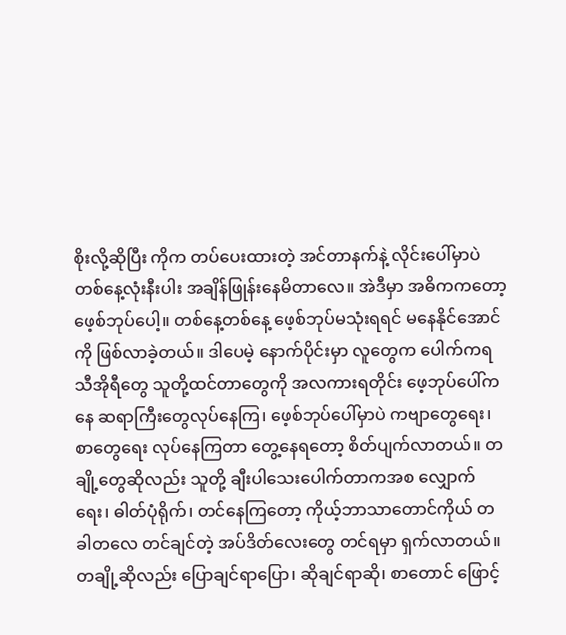စိုးလို့ဆိုပြီး ကိုက တပ်ပေးထားတဲ့ အင်တာနက်နဲ့ လိုင်းပေါ်မှာပဲ တစ်နေ့လုံးနီးပါး အချိန်ဖြုန်းနေမိတာလေ။ အဲဒီမှာ အဓိကကတော့ ဖေ့စ်ဘုပ်ပေါ့။ တစ်နေ့တစ်နေ့ ဖေ့စ်ဘုပ်မသုံးရရင် မနေနိုင်အောင်ကို ဖြစ်လာခဲ့တယ်။ ဒါပေမဲ့ နောက်ပိုင်းမှာ လူတွေက ပေါက်ကရ သီအိုရီတွေ သူတို့ထင်တာတွေကို အလကားရတိုင်း ဖေ့ဘုပ်ပေါ်ကနေ ဆရာကြီးတွေလုပ်နေကြ၊ ဖေ့စ်ဘုပ်ပေါ်မှာပဲ ကဗျာတွေရေး၊ စာတွေရေး လုပ်နေကြတာ တွေ့နေရတော့ စိတ်ပျက်လာတယ်။ တချို့တွေဆိုလည်း သူတို့ ချီးပါသေးပေါက်တာကအစ လျှောက်ရေး၊ ဓါတ်ပုံရိုက်၊ တင်နေကြတော့ ကိုယ့်ဘာသာတောင်ကိုယ် တခါတလေ တင်ချင်တဲ့ အပ်ဒိတ်လေးတွေ တင်ရမှာ ရှက်လာတယ်။ တချို့ဆိုလည်း ပြောချင်ရာပြော၊ ဆိုချင်ရာဆို၊ စာတောင် ဖြောင့်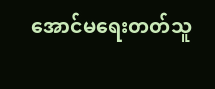အောင်မရေးတတ်သူ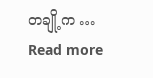တချို့က … Read more